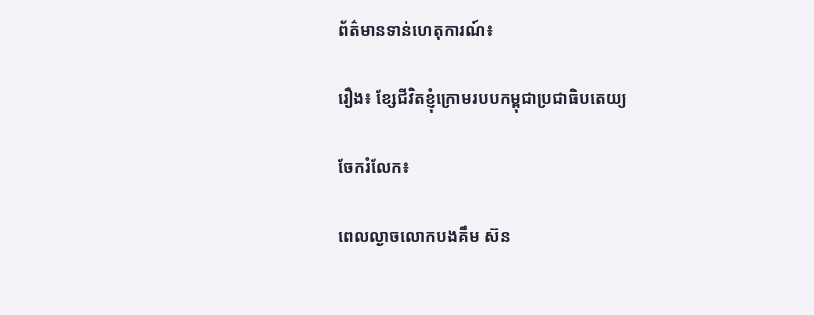ព័ត៌មានទាន់ហេតុការណ៍៖

រឿង៖ ខ្សែជីវិតខ្ញុំក្រោមរបបកម្ពុជាប្រជាធិបតេយ្យ

ចែករំលែក៖

ពេលល្ងាចលោកបងគឹម ស៊ន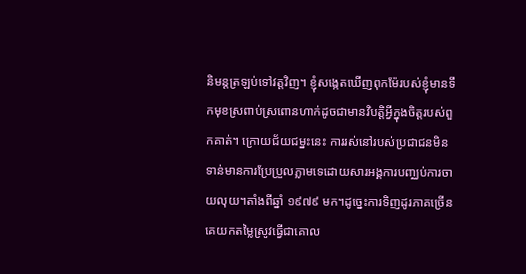និមន្តត្រឡប់ទៅវត្តវិញ។ ខ្ញុំសង្កេតឃើញពុកម៉ែរបស់ខ្ញុំមានទឹកមុខស្រពាប់ស្រពោនហាក់ដូចជាមានវិបត្តិអ្វីក្នុងចិត្តរបស់ពួកគាត់។ ក្រោយជ័យជម្នះនេះ ការរស់នៅរបស់ប្រជាជនមិនទាន់មានការប្រែប្រួលភ្លាមទេដោយសារអង្គការបញ្ឈប់ការចាយលុយ។តាំងពីឆ្នាំ ១៩៧៩ មក។ដូច្នេះការទិញដូរភាគច្រើនគេយកតម្លៃស្រូវធ្វើជាគោល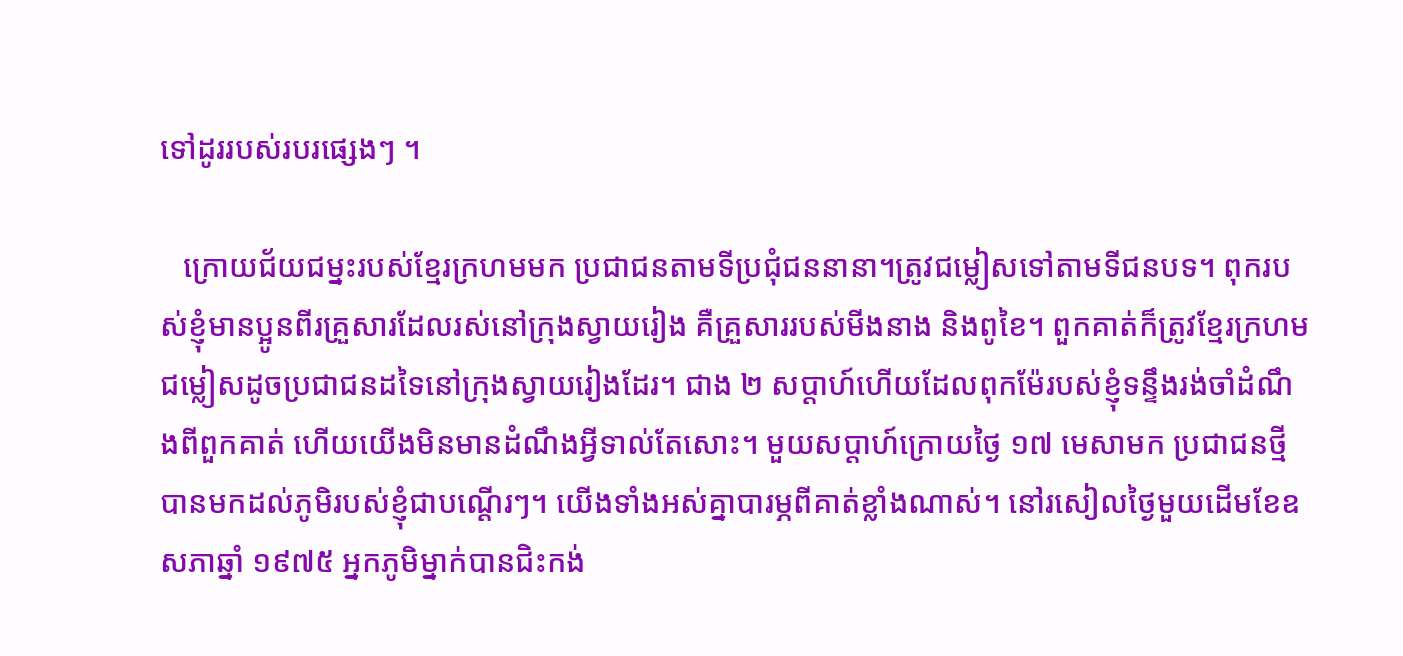ទៅដូររបស់របរផ្សេងៗ ។

   ក្រោយជ័យជម្នះរបស់ខ្មែរក្រហមមក ប្រជាជនតាមទីប្រជុំជននានា។ត្រូវជម្លៀសទៅតាមទីជនបទ។ ពុករបស់ខ្ញុំមានប្អូនពីរគ្រួសារដែលរស់នៅក្រុងស្វាយរៀង គឺគ្រួសាររបស់មីងនាង និងពូខៃ។ ពួកគាត់ក៏ត្រូវខ្មែរក្រហមជម្លៀសដូចប្រជាជនដទៃនៅក្រុងស្វាយរៀងដែរ។ ជាង ២ សប្តាហ៍ហើយដែលពុកម៉ែរបស់ខ្ញុំទន្ទឹងរង់ចាំដំណឹងពីពួកគាត់ ហើយយើងមិនមានដំណឹងអ្វីទាល់តែសោះ។ មួយសប្តាហ៍ក្រោយថ្ងៃ ១៧ មេសាមក ប្រជាជនថ្មីបានមកដល់ភូមិរបស់ខ្ញុំជាបណ្ដើរៗ។ យើងទាំងអស់គ្នាបារម្ភពីគាត់ខ្លាំងណាស់។ នៅរសៀលថ្ងៃមួយដើមខែឧសភាឆ្នាំ ១៩៧៥ អ្នកភូមិម្នាក់បានជិះកង់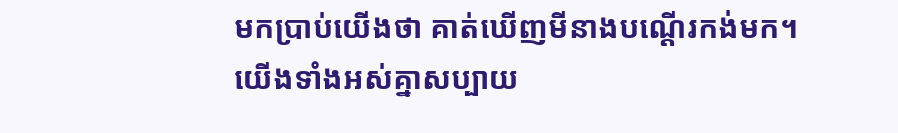មកប្រាប់យើងថា គាត់ឃើញមីនាងបណ្ដើរកង់មក។ យើងទាំងអស់គ្នាសប្បាយ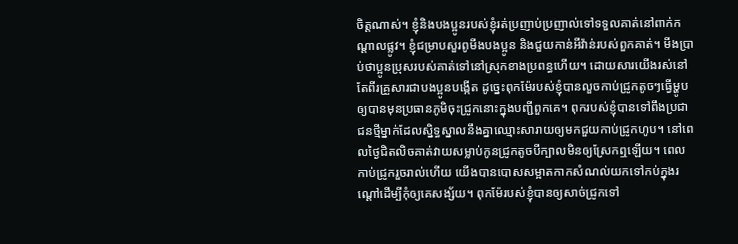ចិត្តណាស់។ ខ្ញុំនិងបងប្អូនរបស់ខ្ញុំរត់ប្រញាប់ប្រញាល់ទៅទទួលគាត់នៅពាក់កណ្ដាលផ្លូវ។ ខ្ញុំជម្រាបសួរពូមីងបងប្អូន និងជួយកាន់អីវ៉ាន់របស់ពួកគាត់។ មីងប្រាប់ថាប្អូនប្រុសរបស់គាត់ទៅនៅស្រុកខាងប្រពន្ធហើយ។ ដោយសារយើងរស់នៅតែពីរគ្រួសារជាបងប្អូនបង្កើត ដូច្នេះពុកម៉ែរបស់ខ្ញុំបានលួចកាប់ជ្រូកតូចៗធ្វើម្ហូបឲ្យបានមុនប្រធានភូមិចុះជ្រូកនោះក្នុងបញ្ជីពួកគេ។ ពុករបស់ខ្ញុំបានទៅពឹងប្រជាជនថ្មីម្នាក់ដែលស្និទ្ធស្នាលនឹងគ្នាឈ្មោះសារាយឲ្យមកជួយកាប់ជ្រូកហូប។ នៅពេលថ្ងៃជិតលិចគាត់វាយសម្លាប់កូនជ្រូកតូចបីក្បាលមិនឲ្យស្រែកឮឡើយ។ ពេលកាប់ជ្រូករួចរាល់ហើយ យើងបានបោសសម្អាតកាកសំណល់យកទៅកប់ក្នុងរណ្តៅដើម្បីកុំឲ្យគេសង្ស័យ។ ពុកម៉ែរបស់ខ្ញុំបានឲ្យសាច់ជ្រូកទៅ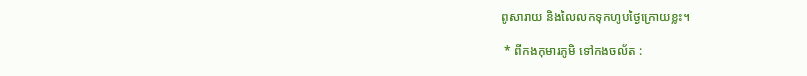ពូសារាយ និងលៃលកទុកហូបថ្ងៃក្រោយខ្លះ។

 * ពីកងកុមារភូមិ ទៅកងចល័ត :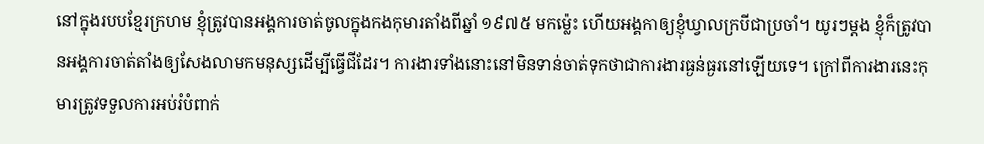នៅក្នុងរបបខ្មែរក្រហម ខ្ញុំត្រូវបានអង្គការចាត់ចូលក្នុងកងកុមារតាំងពីឆ្នាំ ១៩៧៥ មកម៉្លេះ ហើយអង្គកាឲ្យខ្ញុំឃ្វាលក្របីជាប្រចាំ។ យូរៗម្ដង ខ្ញុំក៏ត្រូវបានអង្គការចាត់តាំងឲ្យសែងលាមកមនុស្សដើម្បីធ្វើជីដែរ។ ការងារទាំងនោះនៅមិនទាន់ចាត់ទុកថាជាការងារធ្ងន់ធ្ងរនៅឡើយទេ។ ក្រៅពីការងារនេះកុមារត្រូវទទួលការអប់រំបំពាក់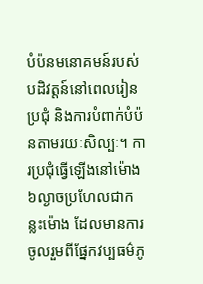បំប៉នមនោគមន៍របស់បដិវត្តន៍នៅពេលរៀន ប្រជុំ និងការបំពាក់បំប៉នតាមរយៈសិល្បៈ។ ការប្រជុំធ្វើឡើងនៅម៉ោង ៦ល្ងាចប្រហែលជាកន្លះម៉ោង ដែលមានការចូលរួមពីផ្នែកវប្បធម៌ភូ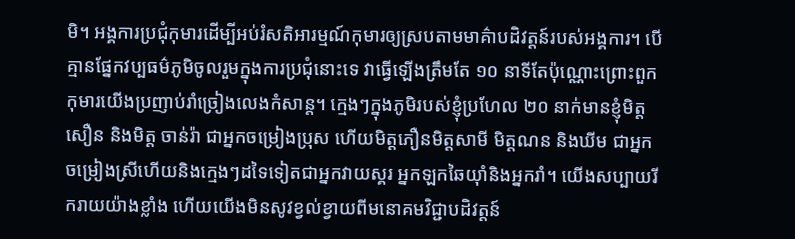មិ។ អង្គការប្រជុំកុមារដើម្បីអប់រំសតិអារម្មណ៍កុមារឲ្យស្របតាមមាគ៌ាបដិវត្តន៍របស់អង្គការ។ បើគ្មានផ្នែកវប្បធម៌ភូមិចូលរួមក្នុងការប្រជុំនោះទេ វាធ្វើឡើងត្រឹមតែ ១០ នាទីតែប៉ុណ្ណោះព្រោះពួកកុមារយើងប្រញាប់រាំច្រៀងលេងកំសាន្ត។ ក្មេងៗក្នុងភូមិរបស់ខ្ញុំប្រហែល ២០ នាក់មានខ្ញុំមិត្តសឿន និងមិត្ត ចាន់រ៉ា ជាអ្នកចម្រៀងប្រុស ហើយមិត្តភឿនមិត្តសាមី មិត្តណន និងឃីម ជាអ្នកចម្រៀងស្រីហើយនិងក្មេងៗដទៃទៀតជាអ្នកវាយស្គរ អ្នកឡកឆៃយ៉ាំនិងអ្នករាំ។ យើងសប្បាយរីករាយយ៉ាងខ្លាំង ហើយយើងមិនសូវខ្វល់ខ្វាយពីមនោគមវិជ្ជាបដិវត្តន៍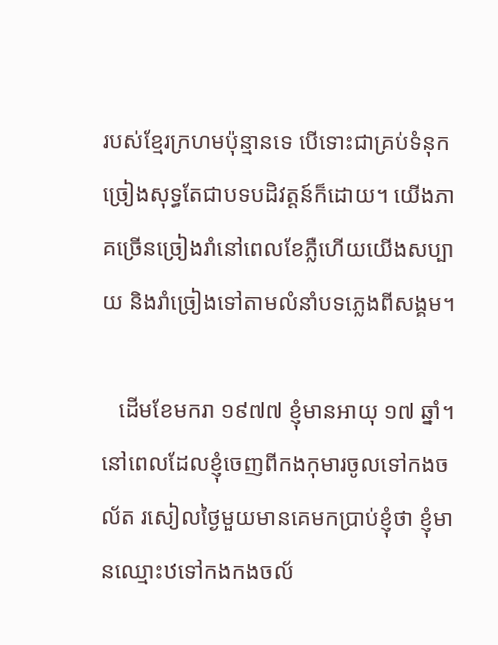របស់ខ្មែរក្រហមប៉ុន្មានទេ បើទោះជាគ្រប់ទំនុកច្រៀងសុទ្ធតែជាបទបដិវត្តន៍ក៏ដោយ។ យើងភាគច្រើនច្រៀងរាំនៅពេលខែភ្លឺហើយយើងសប្បាយ និងរាំច្រៀងទៅតាមលំនាំបទភ្លេងពីសង្គម។

   ដើមខែមករា ១៩៧៧ ខ្ញុំមានអាយុ ១៧ ឆ្នាំ។ នៅពេលដែលខ្ញុំចេញពីកងកុមារចូលទៅកងចល័ត រសៀលថ្ងៃមួយមានគេមកប្រាប់ខ្ញុំថា ខ្ញុំមានឈ្មោះឋទៅកងកងចល័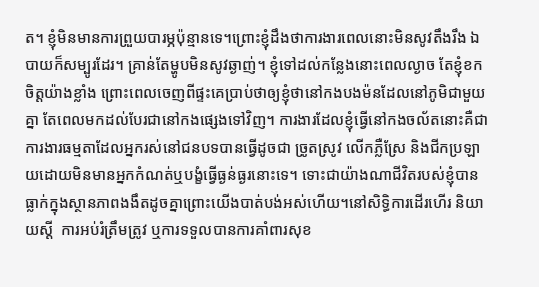ត។ ខ្ញុំមិនមានការព្រួយបារម្ភប៉ុន្មានទេ។ព្រោះខ្ញុំដឹងថាការងារពេលនោះមិនសូវតឹងរឹង ឯបាយក៏សម្បូរដែរ។ គ្រាន់តែម្ហូបមិនសូវឆ្ងាញ់។ ខ្ញុំទៅដល់កន្លែងនោះពេលល្ងាច តែខ្ញុំខកចិត្តយ៉ាងខ្លាំង ព្រោះពេលចេញពីផ្ទះគេប្រាប់ថាឲ្យខ្ញុំថានៅកងបងម៉នដែលនៅភូមិជាមួយគ្នា តែពេលមកដល់បែរជានៅកងផ្សេងទៅវិញ។ ការងារដែលខ្ញុំធ្វើនៅកងចល័តនោះគឺជាការងារធម្មតាដែលអ្នករស់នៅជនបទបានធ្វើដូចជា ច្រូតស្រូវ លើកភ្លឺស្រែ និងជីកប្រឡាយដោយមិនមានអ្នកកំណត់ឬបង្ខំធ្វើធ្ងន់ធ្ងរនោះទេ។ ទោះជាយ៉ាងណាជីវិតរបស់ខ្ញុំបានធ្លាក់ក្នុងស្ថានភាពងងឹតដូចគ្នាព្រោះយើងបាត់បង់អស់ហើយ។នៅសិទ្ធិការដើរហើរ និយាយស្ដី  ការអប់រំត្រឹមត្រូវ ឬការទទួលបានការគាំពារសុខ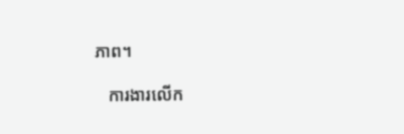ភាព។

   ការងារលើក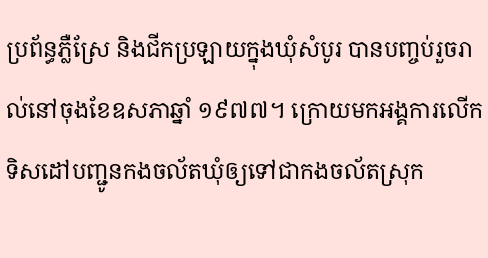ប្រព័ន្ធភ្លឺស្រែ និងជីកប្រឡាយក្នុងឃុំសំបូរ បានបញ្ចប់រួចរាល់នៅចុងខែឧសភាឆ្នាំ ១៩៧៧។ ក្រោយមកអង្គការលើកទិសដៅបញ្ជូនកងចល័តឃុំឲ្យទៅជាកងចល័តស្រុក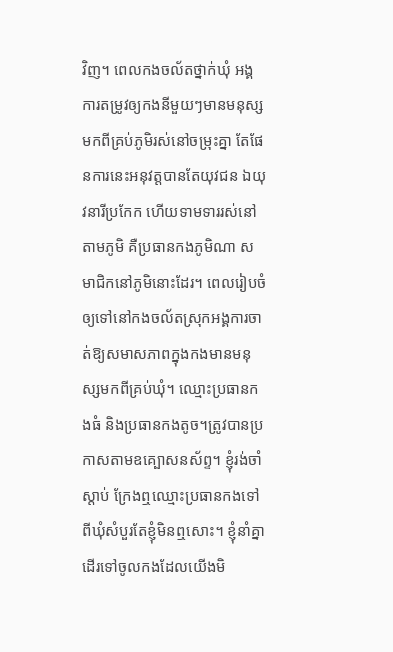វិញ។ ពេលកងចល័តថ្នាក់ឃុំ អង្គការតម្រូវឲ្យកងនីមួយៗមានមនុស្សមកពីគ្រប់ភូមិរស់នៅចម្រុះគ្នា តែផែនការនេះអនុវត្តបានតែយុវជន ឯយុវនារីប្រកែក ហើយទាមទាររស់នៅតាមភូមិ គឺប្រធានកងភូមិណា សមាជិកនៅភូមិនោះដែរ។ ពេលរៀបចំឲ្យទៅនៅកងចល័តស្រុកអង្គការចាត់ឱ្យសមាសភាពក្នុងកងមានមនុស្សមកពីគ្រប់ឃុំ។ ឈ្មោះប្រធានកងធំ និងប្រធានកងតូច។ត្រូវបានប្រកាសតាមឧគ្បោសនស័ព្ទ។ ខ្ញុំរង់ចាំស្ដាប់ ក្រែងឮឈ្មោះប្រធានកងទៅពីឃុំសំបួរតែខ្ញុំមិនឮសោះ។ ខ្ញុំនាំគ្នាដើរទៅចូលកងដែលយើងមិ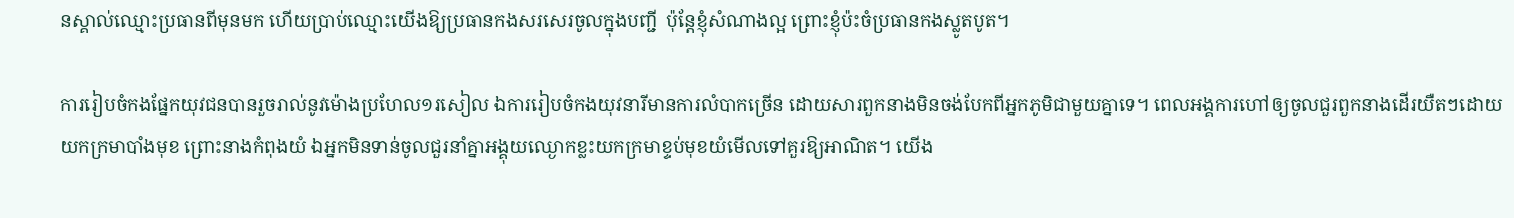នស្គាល់ឈ្មោះប្រធានពីមុនមក ហើយប្រាប់ឈ្មោះយើងឱ្យប្រធានកងសរសេរចូលក្នុងបញ្ជី  ប៉ុន្តែខ្ញុំសំណាងល្អ ព្រោះខ្ញុំប៉ះចំប្រធានកងស្លូតបូត។

ការរៀបចំកងផ្នែកយុវជនបានរួចរាល់នូវម៉ោងប្រហែល១រសៀល ឯការរៀបចំកងយុវនារីមានការលំបាកច្រើន ដោយសារពួកនាងមិនចង់បែកពីអ្នកភូមិជាមួយគ្នាទេ។ ពេលអង្គការហៅឲ្យចូលជួរពួកនាងដើរយឺតៗដោយយកក្រមាបាំងមុខ ព្រោះនាងកំពុងយំ ឯអ្នកមិនទាន់ចូលជួរនាំគ្នាអង្គុយឈ្ងោកខ្លះយកក្រមាខ្ទប់មុខយំមើលទៅគួរឱ្យអាណិត។ យើង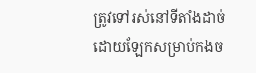ត្រូវទៅរស់នៅទីតាំងដាច់ដោយឡែកសម្រាប់កងច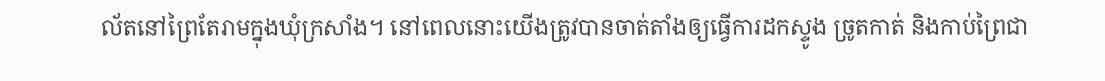ល័តនៅព្រៃតែរាមក្នុងឃុំក្រសាំង។ នៅពេលនោះយើងត្រូវបានចាត់តាំងឲ្យធ្វើការដកស្ទូង ច្រូតកាត់ និងកាប់ព្រៃជា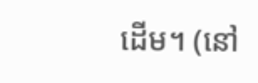ដើម។ (នៅ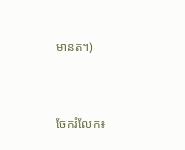មានត។)


ចែករំលែក៖